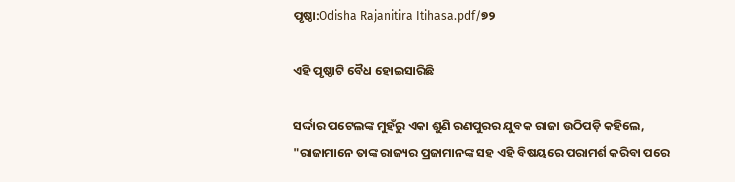ପୃଷ୍ଠା:Odisha Rajanitira Itihasa.pdf/୭୨

ଏହି ପୃଷ୍ଠାଟି ବୈଧ ହୋଇସାରିଛି

ସର୍ଦ୍ଦାର ପଟେଲଙ୍କ ମୁହଁରୁ ଏକା ଶୁଣି ରଣପୁରର ଯୁବକ ରାଜା ଉଠିପଡ଼ି କହିଲେ, "ରାଜାମାନେ ତାଙ୍କ ରାଜ୍ୟର ପ୍ରଜାମାନଙ୍କ ସହ ଏହି ବିଷୟରେ ପରାମର୍ଶ କରିବା ପରେ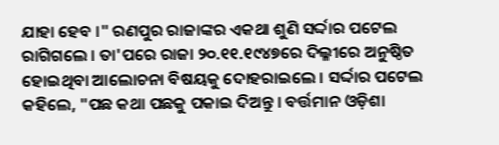ଯାହା ହେବ ।" ରଣପୁର ରାଜାଙ୍କର ଏକଥା ଶୁଣି ସର୍ଦ୍ଦାର ପଟେଲ ରାଗିଗଲେ । ତା'ପରେ ରାଜା ୨୦.୧୧.୧୯୪୭ରେ ଦିଲ୍ଳୀରେ ଅନୁଷ୍ଠିତ ହୋଇଥିବା ଆଲୋଚନା ବିଷୟକୁ ଦୋହରାଇଲେ । ସର୍ଦ୍ଦାର ପଟେଲ କହିଲେ, "ପଛ କଥା ପଛକୁ ପକାଇ ଦିଅନ୍ତୁ । ବର୍ତ୍ତମାନ ଓଡ଼ିଶା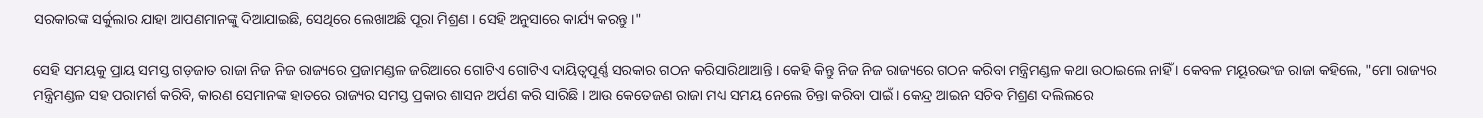ସରକାରଙ୍କ ସର୍କୁଲାର ଯାହା ଆପଣମାନଙ୍କୁ ଦିଆଯାଇଛି, ସେଥିରେ ଲେଖାଅଛି ପୂରା ମିଶ୍ରଣ । ସେହି ଅନୁସାରେ କାର୍ଯ୍ୟ କରନ୍ତୁ ।"

ସେହି ସମୟକୁ ପ୍ରାୟ ସମସ୍ତ ଗଡ଼ଜାତ ରାଜା ନିଜ ନିଜ ରାଜ୍ୟରେ ପ୍ରଜାମଣ୍ଡଳ ଜରିଆରେ ଗୋଟିଏ ଗୋଟିଏ ଦାୟିତ୍ୱପୂର୍ଣ୍ଣ ସରକାର ଗଠନ କରିସାରିଥାଆନ୍ତି । କେହି କିନ୍ତୁ ନିଜ ନିଜ ରାଜ୍ୟରେ ଗଠନ କରିବା ମନ୍ତ୍ରିମଣ୍ଡଳ କଥା ଉଠାଇଲେ ନାହିଁ । କେବଳ ମୟୂରଭଂଜ ରାଜା କହିଲେ, "ମୋ ରାଜ୍ୟର ମନ୍ତ୍ରିମଣ୍ଡଳ ସହ ପରାମର୍ଶ କରିବି, କାରଣ ସେମାନଙ୍କ ହାତରେ ରାଜ୍ୟର ସମସ୍ତ ପ୍ରକାର ଶାସନ ଅର୍ପଣ କରି ସାରିଛି । ଆଉ କେତେଜଣ ରାଜା ମଧ୍ୟ ସମୟ ନେଲେ ଚିନ୍ତା କରିବା ପାଇଁ । କେନ୍ଦ୍ର ଆଇନ ସଚିବ ମିଶ୍ରଣ ଦଲିଲରେ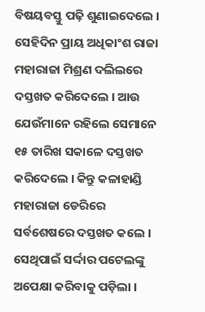ବିଷୟବସ୍ତୁ ପଢ଼ି ଶୁଣାଇଦେଲେ । ସେହିଦିନ ପ୍ରାୟ ଅଧିକାଂଶ ରାଜା ମହାରାଜା ମିଶ୍ରଣ ଦଲିଲରେ ଦସ୍ତଖତ କରିଦେଲେ । ଆଉ ଯେଉଁମାନେ ରହିଲେ ସେମାନେ ୧୫ ତାରିଖ ସକାଳେ ଦସ୍ତଖତ କରିଦେଲେ । କିନ୍ତୁ କଳାହାଣ୍ଡି ମହାରାଜା ଡେରିରେ ସର୍ବଶେଷରେ ଦସ୍ତଖତ କଲେ । ସେଥିପାଇଁ ସର୍ଦ୍ଦାର ପଟେଲଙ୍କୁ ଅପେକ୍ଷା କରିବାକୁ ପଡ଼ିଲା ।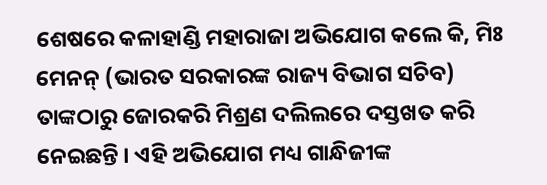ଶେଷରେ କଳାହାଣ୍ଡି ମହାରାଜା ଅଭିଯୋଗ କଲେ କି, ମିଃ ମେନନ୍‍ (ଭାରତ ସରକାରଙ୍କ ରାଜ୍ୟ ବିଭାଗ ସଚିବ) ତାଙ୍କଠାରୁ ଜୋରକରି ମିଶ୍ରଣ ଦଲିଲରେ ଦସ୍ତଖତ କରି ନେଇଛନ୍ତି । ଏହି ଅଭିଯୋଗ ମଧ୍ୟ ଗାନ୍ଧିଜୀଙ୍କ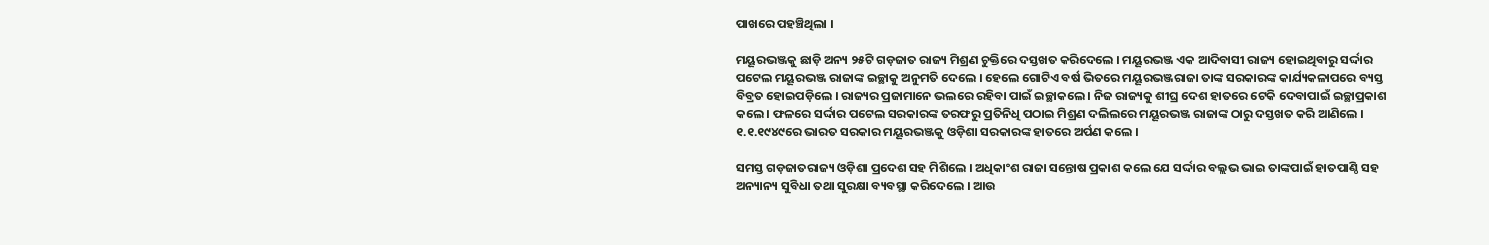ପାଖରେ ପହଞ୍ଚିଥିଲା ।

ମୟୂରଭଞ୍ଜକୁ ଛାଡ଼ି ଅନ୍ୟ ୨୫ଟି ଗଡ଼ଜାତ ରାଜ୍ୟ ମିଶ୍ରଣ ଚୁକ୍ତିରେ ଦସ୍ତଖତ କରିଦେଲେ । ମୟୂରଭଞ୍ଜ ଏକ ଆଦିବାସୀ ରାଜ୍ୟ ହୋଇଥିବାରୁ ସର୍ଦ୍ଦାର ପଟେଲ ମୟୂରଭଞ୍ଜ ରାଜାଙ୍କ ଇଚ୍ଛାକୁ ଅନୁମତି ଦେଲେ । ହେଲେ ଗୋଟିଏ ବର୍ଷ ଭିତରେ ମୟୂରଭଞ୍ଜରାଜା ତାଙ୍କ ସରକାରଙ୍କ କାର୍ଯ୍ୟକଳାପରେ ବ୍ୟସ୍ତ ବିବ୍ରତ ହୋଇପଡ଼ିଲେ । ରାଜ୍ୟର ପ୍ରଜାମାନେ ଭଲରେ ରହିବା ପାଇଁ ଇଚ୍ଛାକଲେ । ନିଜ ରାଜ୍ୟକୁ ଶୀଘ୍ର ଦେଶ ହାତରେ ଟେକି ଦେବାପାଇଁ ଇଚ୍ଛାପ୍ରକାଶ କଲେ । ଫଳରେ ସର୍ଦ୍ଦାର ପଟେଲ ସରକାରଙ୍କ ତରଫରୁ ପ୍ରତିନିଧି ପଠାଇ ମିଶ୍ରଣ ଦଲିଲରେ ମୟୂରଭଞ୍ଜ ରାଜାଙ୍କ ଠାରୁ ଦସ୍ତଖତ କରି ଆଣିଲେ । ୧.୧.୧୯୪୯ରେ ଭାରତ ସରକାର ମୟୂରଭଞ୍ଜକୁ ଓଡ଼ିଶା ସରକାରଙ୍କ ହାତରେ ଅର୍ପଣ କଲେ ।

ସମସ୍ତ ଗଡ଼ଜାତରାଜ୍ୟ ଓଡ଼ିଶା ପ୍ରଦେଶ ସହ ମିଶିଲେ । ଅଧିକାଂଶ ରାଜା ସନ୍ତୋଷ ପ୍ରକାଶ କଲେ ଯେ ସର୍ଦ୍ଦାର ବଲ୍ଲଭ ଭାଇ ତାଙ୍କପାଇଁ ହାତପାଣ୍ଠି ସହ ଅନ୍ୟାନ୍ୟ ସୁବିଧା ତ‌ଥା ସୁରକ୍ଷା ବ୍ୟବସ୍ଥା କରିଦେଲେ । ଆଉ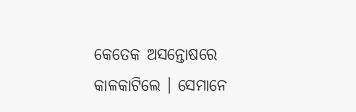କେତେକ ଅସନ୍ତୋଷରେ କାଳକାଟିଲେ । ସେମାନେ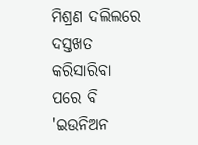ମିଶ୍ରଣ ଦଲିଲରେ ଦସ୍ତଖତ କରିସାରିବା ପରେ ବି 'ଇଉନିଅନ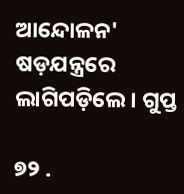ଆନ୍ଦୋଳନ' ଷଡ଼ଯନ୍ତ୍ରରେ ଲାଗିପଡ଼ିଲେ । ଗୁପ୍ତ

୭୨ .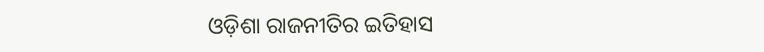ଓଡ଼ିଶା ରାଜନୀତିର ଇତିହାସ